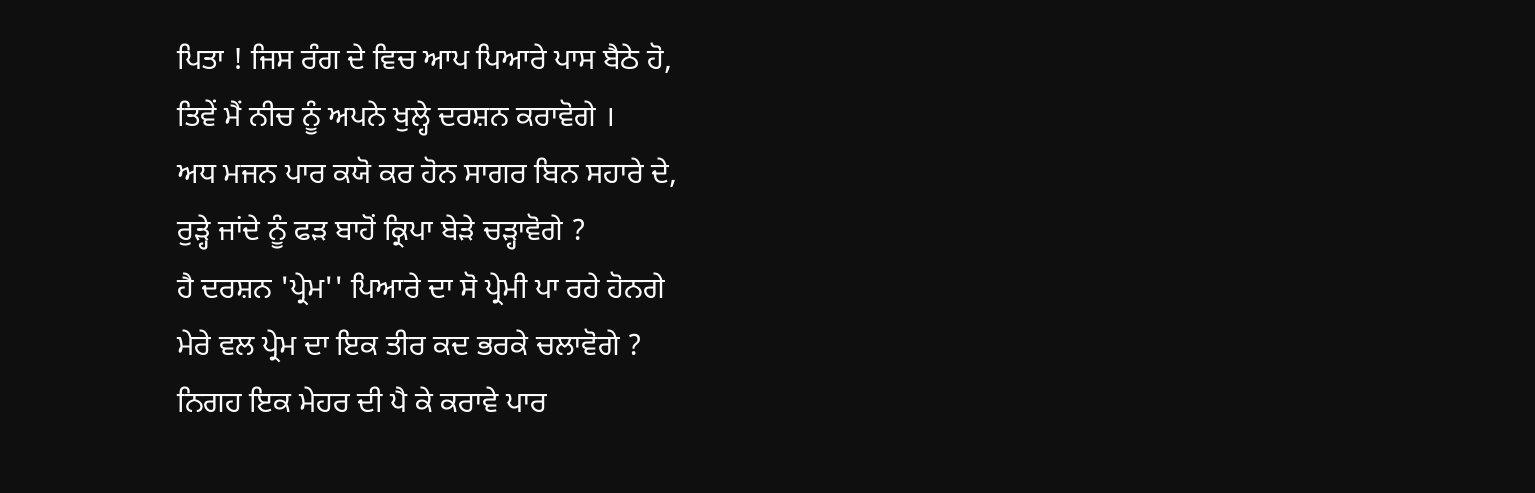ਪਿਤਾ ! ਜਿਸ ਰੰਗ ਦੇ ਵਿਚ ਆਪ ਪਿਆਰੇ ਪਾਸ ਬੈਠੇ ਹੋ,
ਤਿਵੇਂ ਮੈਂ ਨੀਚ ਨੂੰ ਅਪਨੇ ਖੁਲ੍ਹੇ ਦਰਸ਼ਨ ਕਰਾਵੋਗੇ ।
ਅਧ ਮਜਨ ਪਾਰ ਕਯੋ ਕਰ ਹੋਨ ਸਾਗਰ ਬਿਨ ਸਹਾਰੇ ਦੇ,
ਰੁੜ੍ਹੇ ਜਾਂਦੇ ਨੂੰ ਫੜ ਬਾਹੋਂ ਕ੍ਰਿਪਾ ਬੇੜੇ ਚੜ੍ਹਾਵੋਗੇ ?
ਹੈ ਦਰਸ਼ਨ 'ਪ੍ਰੇਮ'' ਪਿਆਰੇ ਦਾ ਸੋ ਪ੍ਰੇਮੀ ਪਾ ਰਹੇ ਹੋਨਗੇ
ਮੇਰੇ ਵਲ ਪ੍ਰੇਮ ਦਾ ਇਕ ਤੀਰ ਕਦ ਭਰਕੇ ਚਲਾਵੋਗੇ ?
ਨਿਗਹ ਇਕ ਮੇਹਰ ਦੀ ਪੈ ਕੇ ਕਰਾਵੇ ਪਾਰ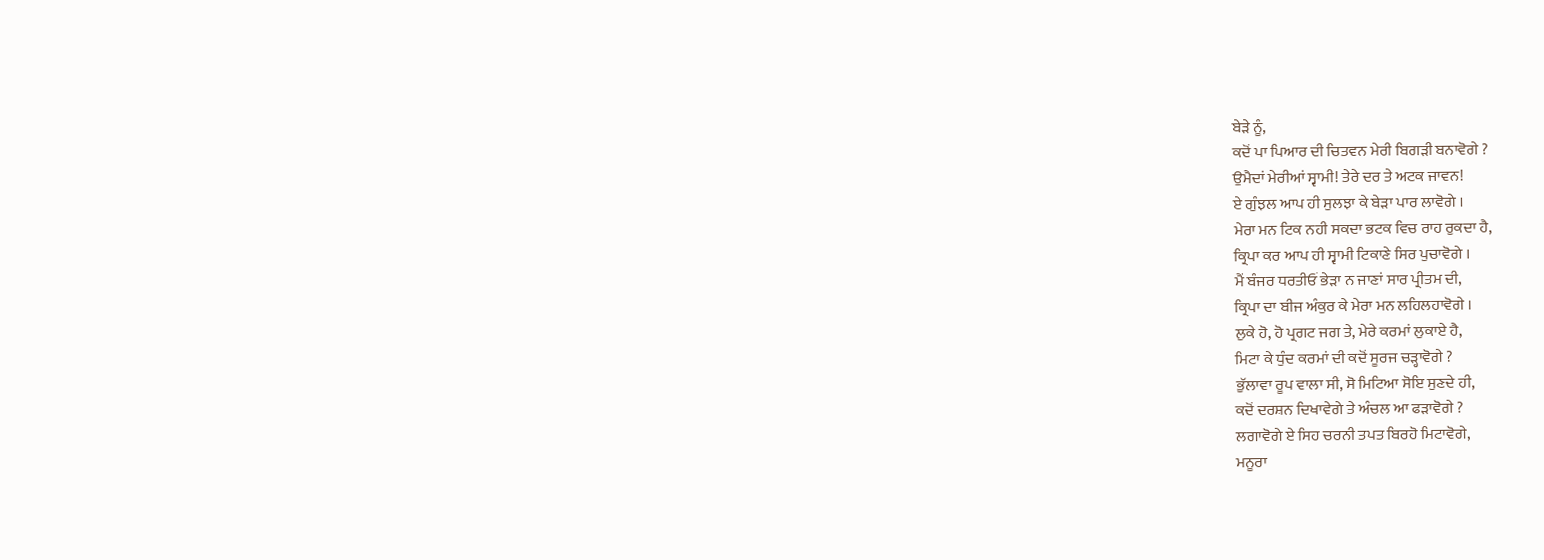ਬੇੜੇ ਨੂੰ,
ਕਦੋਂ ਪਾ ਪਿਆਰ ਦੀ ਚਿਤਵਨ ਮੇਰੀ ਬਿਗੜੀ ਬਨਾਵੋਗੇ ?
ਉਮੈਦਾਂ ਮੇਰੀਆਂ ਸ੍ਵਾਮੀ! ਤੇਰੇ ਦਰ ਤੇ ਅਟਕ ਜਾਵਨ!
ਏ ਗੁੰਝਲ ਆਪ ਹੀ ਸੁਲਝਾ ਕੇ ਬੇੜਾ ਪਾਰ ਲਾਵੋਗੇ ।
ਮੇਰਾ ਮਨ ਟਿਕ ਨਹੀ ਸਕਦਾ ਭਟਕ ਵਿਚ ਰਾਹ ਰੁਕਦਾ ਹੈ,
ਕ੍ਰਿਪਾ ਕਰ ਆਪ ਹੀ ਸ੍ਵਾਮੀ ਟਿਕਾਣੇ ਸਿਰ ਪੁਚਾਵੋਗੇ ।
ਮੈਂ ਬੰਜਰ ਧਰਤੀਓਂ ਭੇੜਾ ਨ ਜਾਣਾਂ ਸਾਰ ਪ੍ਰੀਤਮ ਦੀ,
ਕ੍ਰਿਪਾ ਦਾ ਬੀਜ ਅੰਕੁਰ ਕੇ ਮੇਰਾ ਮਨ ਲਹਿਲਹਾਵੋਗੇ ।
ਲੁਕੇ ਹੋ, ਹੋ ਪ੍ਰਗਟ ਜਗ ਤੇ, ਮੇਰੇ ਕਰਮਾਂ ਲੁਕਾਏ ਹੈ,
ਮਿਟਾ ਕੇ ਧੁੰਦ ਕਰਮਾਂ ਦੀ ਕਦੋਂ ਸੂਰਜ ਚੜ੍ਹਾਵੋਗੇ ?
ਭੁੱਲਾਵਾ ਰੂਪ ਵਾਲਾ ਸੀ, ਸੋ ਮਿਟਿਆ ਸੋਇ ਸੁਣਦੇ ਹੀ,
ਕਦੋਂ ਦਰਸ਼ਨ ਦਿਖਾਵੇਗੇ ਤੇ ਅੰਚਲ ਆ ਫੜਾਵੋਗੇ ?
ਲਗਾਵੋਗੇ ਏ ਸਿਹ ਚਰਨੀ ਤਪਤ ਬਿਰਹੋ ਮਿਟਾਵੋਗੇ,
ਮਨੂਰਾ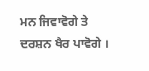ਮਨ ਜਿਵਾਵੋਗੇ ਤੇ ਦਰਸ਼ਨ ਖੈਰ ਪਾਵੋਗੇ ।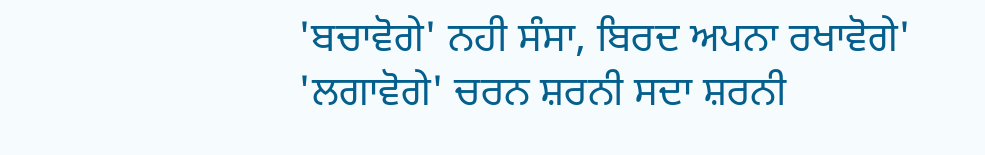'ਬਚਾਵੋਗੇ' ਨਹੀ ਸੰਸਾ, ਬਿਰਦ ਅਪਨਾ ਰਖਾਵੋਗੇ'
'ਲਗਾਵੋਗੇ' ਚਰਨ ਸ਼ਰਨੀ ਸਦਾ ਸ਼ਰਨੀ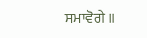ਸਮਾਵੋਗੇ ॥